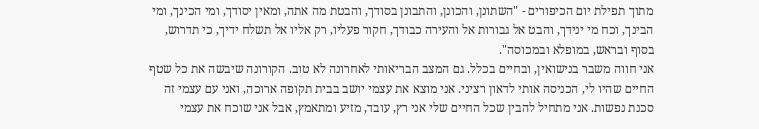מתוך תפילת יום הכיפורים - "השתונן, והכונן, והתבונן בסודך, והבטת מה אתה, ומאין יסודך, ומי הכינך, ומי הבינך, וכח מי ינידך, והבט אל גבורות אל והעירה כבודך, חקור פעליו, רק אליו אל תשלח ידיך, כי תדרוש, בסוף ובראש, במופלא ובמכוסה".
אני חווה משבר בנישואין, ובחיים בכלל. גם המצב הבריאותי לאחרונה לא טוב. הקורונה שיבשה את כל שטף החיים שהיו לי, הכניסה אותי לדאון רציני. אני מוצא את עצמי יושב בבית תקופה ארוכה, ואני עם עצמי זה סכנת נפשות. אני מתחיל להבין שכל החיים שלי אני רץ, עובד, מזיע ומתאמץ, אבל אני שוכח את עצמי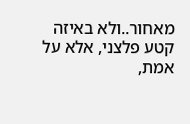מאחור..ולא באיזה קטע פלצני, אלא על אמת,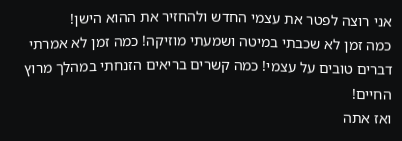אני רוצה לפטר את עצמי החדש ולהחזיר את ההוא הישן!
כמה זמן לא שכבתי במיטה ושמעתי מוזיקה! כמה זמן לא אמרתי דברים טובים על עצמי! כמה קשרים בריאים הזנחתי במהלך מרוץ החיים!
ואז אתה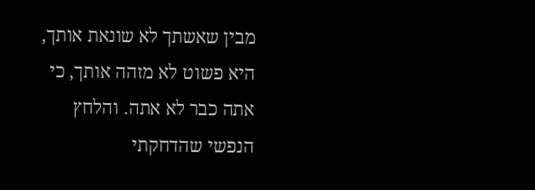מבין שאשתך לא שונאת אותך, היא פשוט לא מזהה אותך, כי אתה כבר לא אתה. והלחץ הנפשי שהדחקתי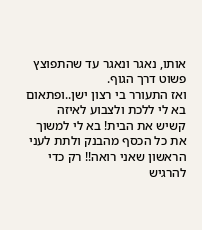אותו, נאגר ונאגר עד שהתפוצץ פשוט דרך הגוף.
ואז התעורר בי רצון ישן..ופתאום בא לי ללכת ולצבוע לאיזה קשיש את הבית! בא לי למשוך את כל הכסף מהבנק ולתת לעני הראשון שאני רואה!! רק כדי להרגיש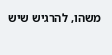משהו, להרגיש שיש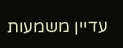עדיין משמעות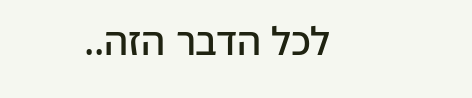לכל הדבר הזה..